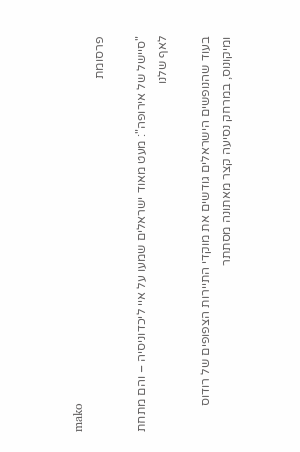mako
פרסומת

"סיישל של אירופה": מעט מאוד ישראלים שמעו על איי ליכדוניסיה – והם מתחת לאף שלנו

בעוד שהנופשים הישראלים גודשים את מוקדי התיירות הצפופים של רודוס ומיקונוס, במרחק נסיעה קצר מאתונה מסתתר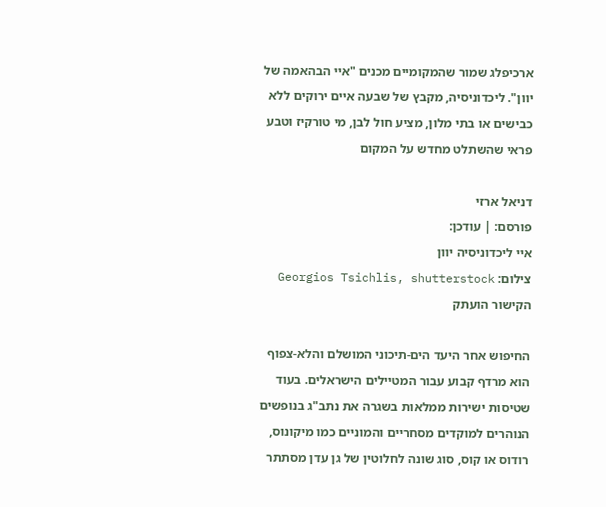ארכיפלג שמור שהמקומיים מכנים "איי הבהאמה של יוון". ליכדוניסיה, מקבץ של שבעה איים ירוקים ללא כבישים או בתי מלון, מציע חול לבן, מי טורקיז וטבע פראי שהשתלט מחדש על המקום

דניאל ארזי
פורסם: | עודכן:
איי ליכדוניסיה יוון
צילום: Georgios Tsichlis, shutterstock
הקישור הועתק

החיפוש אחר היעד הים-תיכוני המושלם והלא-צפוף הוא מרדף קבוע עבור המטיילים הישראלים. בעוד שטיסות ישירות ממלאות בשגרה את נתב"ג בנופשים הנוהרים למוקדים מסחריים והמוניים כמו מיקונוס, רודוס או קוס, סוג שונה לחלוטין של גן עדן מסתתר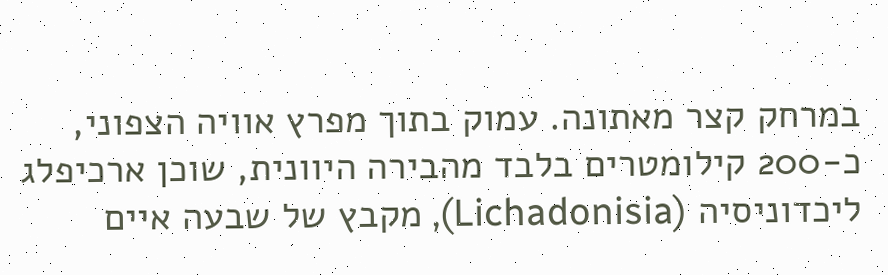במרחק קצר מאתונה. עמוק בתוך מפרץ אוויה הצפוני, כ-200 קילומטרים בלבד מהבירה היוונית, שוכן ארכיפלג ליכדוניסיה (Lichadonisia), מקבץ של שבעה איים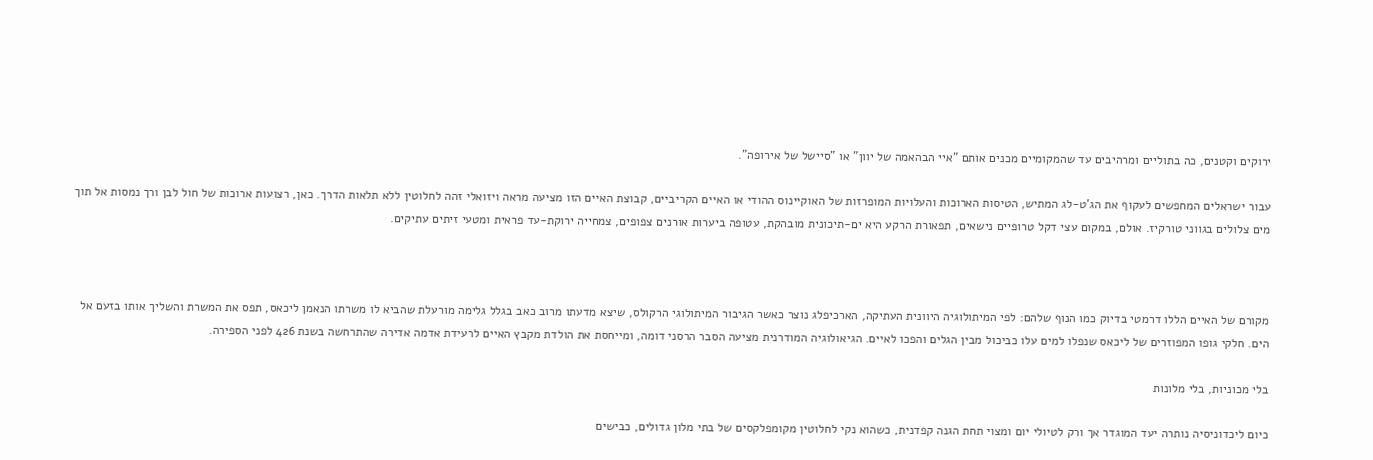ירוקים וקטנים, כה בתוליים ומרהיבים עד שהמקומיים מכנים אותם "איי הבהאמה של יוון" או "סיישל של אירופה".

עבור ישראלים המחפשים לעקוף את הג'ט-לג המתיש, הטיסות הארוכות והעלויות המופרזות של האוקיינוס ההודי או האיים הקריביים, קבוצת האיים הזו מציעה מראה ויזואלי זהה לחלוטין ללא תלאות הדרך. כאן, רצועות ארוכות של חול לבן ורך נמסות אל תוך מים צלולים בגווני טורקיז. אולם, במקום עצי דקל טרופיים נישאים, תפאורת הרקע היא ים-תיכונית מובהקת, עטופה ביערות אורנים צפופים, צמחייה ירוקת-עד פראית ומטעי זיתים עתיקים.



מקורם של האיים הללו דרמטי בדיוק כמו הנוף שלהם: לפי המיתולוגיה היוונית העתיקה, הארכיפלג נוצר כאשר הגיבור המיתולוגי הרקולס, שיצא מדעתו מרוב כאב בגלל גלימה מורעלת שהביא לו משרתו הנאמן ליכאס, תפס את המשרת והשליך אותו בזעם אל הים. חלקי גופו המפוזרים של ליכאס שנפלו למים עלו כביכול מבין הגלים והפכו לאיים. הגיאולוגיה המודרנית מציעה הסבר הרסני דומה, ומייחסת את הולדת מקבץ האיים לרעידת אדמה אדירה שהתרחשה בשנת 426 לפני הספירה.

בלי מכוניות, בלי מלונות

כיום ליכדוניסיה נותרה יעד המוגדר אך ורק לטיולי יום ומצוי תחת הגנה קפדנית, כשהוא נקי לחלוטין מקומפלקסים של בתי מלון גדולים, כבישים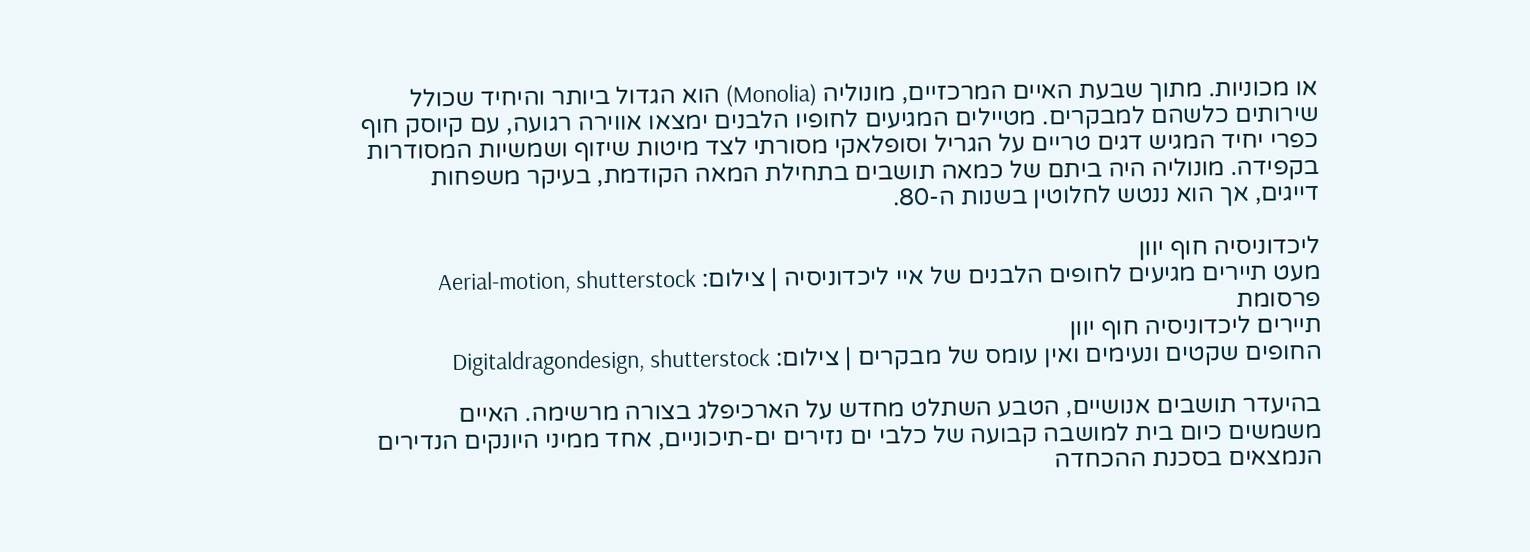או מכוניות. מתוך שבעת האיים המרכזיים, מונוליה (Monolia) הוא הגדול ביותר והיחיד שכולל שירותים כלשהם למבקרים. מטיילים המגיעים לחופיו הלבנים ימצאו אווירה רגועה, עם קיוסק חוף כפרי יחיד המגיש דגים טריים על הגריל וסופלאקי מסורתי לצד מיטות שיזוף ושמשיות המסודרות בקפידה. מונוליה היה ביתם של כמאה תושבים בתחילת המאה הקודמת, בעיקר משפחות דייגים, אך הוא ננטש לחלוטין בשנות ה-80.

ליכדוניסיה חוף יוון
מעט תיירים מגיעים לחופים הלבנים של איי ליכדוניסיה | צילום: Aerial-motion, shutterstock
פרסומת
תיירים ליכדוניסיה חוף יוון
החופים שקטים ונעימים ואין עומס של מבקרים | צילום: Digitaldragondesign, shutterstock

בהיעדר תושבים אנושיים, הטבע השתלט מחדש על הארכיפלג בצורה מרשימה. האיים משמשים כיום בית למושבה קבועה של כלבי ים נזירים ים-תיכוניים, אחד ממיני היונקים הנדירים הנמצאים בסכנת ההכחדה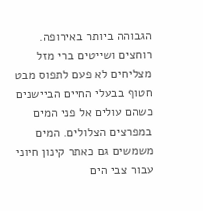הגבוהה ביותר באירופה. רוחצים ושייטים ברי מזל מצליחים לא פעם לתפוס מבט חטוף בבעלי החיים הביישנים כשהם עולים אל פני המים במפרצים הצלולים. המים משמשים גם כאתר קינון חיוני עבור צבי הים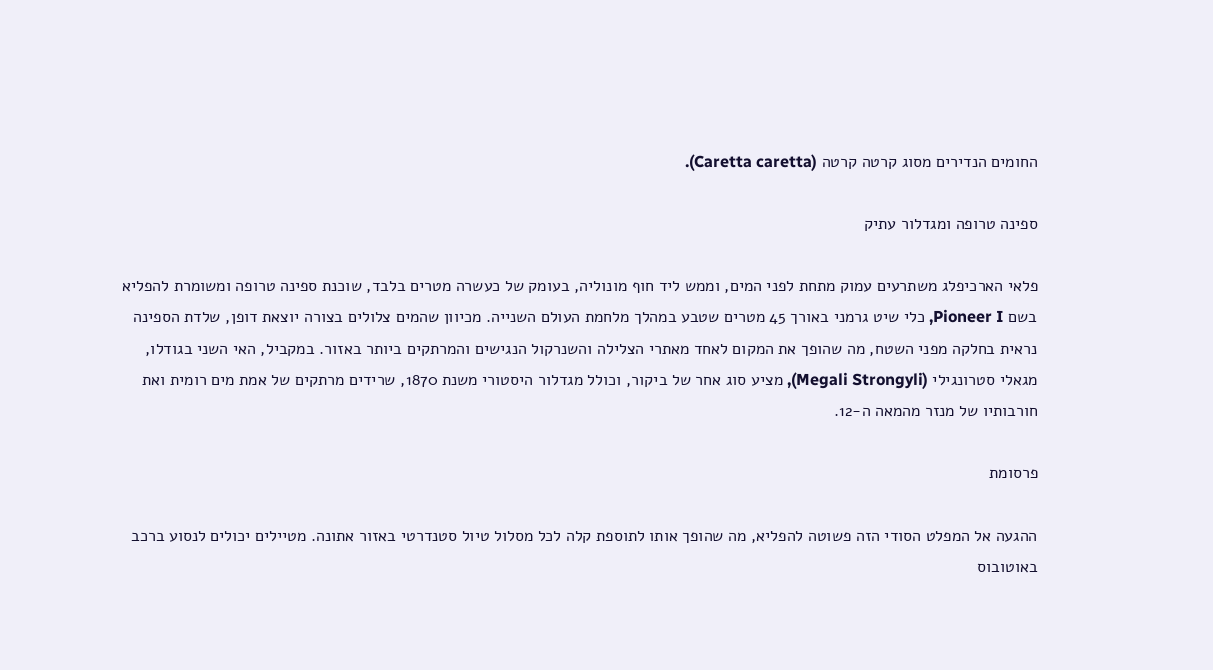החומים הנדירים מסוג קרטה קרטה (Caretta caretta).

ספינה טרופה ומגדלור עתיק

פלאי הארכיפלג משתרעים עמוק מתחת לפני המים, וממש ליד חוף מונוליה, בעומק של כעשרה מטרים בלבד, שוכנת ספינה טרופה ומשומרת להפליא בשם Pioneer I, כלי שיט גרמני באורך 45 מטרים שטבע במהלך מלחמת העולם השנייה. מכיוון שהמים צלולים בצורה יוצאת דופן, שלדת הספינה נראית בחלקה מפני השטח, מה שהופך את המקום לאחד מאתרי הצלילה והשנרקול הנגישים והמרתקים ביותר באזור. במקביל, האי השני בגודלו, מגאלי סטרונגילי (Megali Strongyli), מציע סוג אחר של ביקור, וכולל מגדלור היסטורי משנת 1870, שרידים מרתקים של אמת מים רומית ואת חורבותיו של מנזר מהמאה ה-12.

פרסומת

ההגעה אל המפלט הסודי הזה פשוטה להפליא, מה שהופך אותו לתוספת קלה לכל מסלול טיול סטנדרטי באזור אתונה. מטיילים יכולים לנסוע ברכב באוטובוס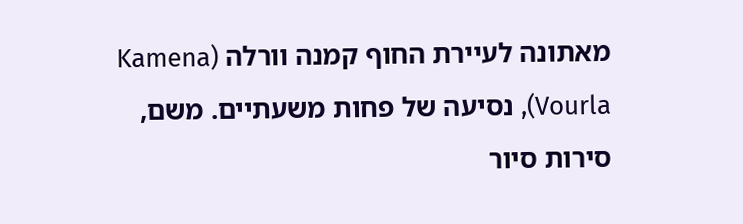מאתונה לעיירת החוף קמנה וורלה (Kamena Vourla), נסיעה של פחות משעתיים. משם, סירות סיור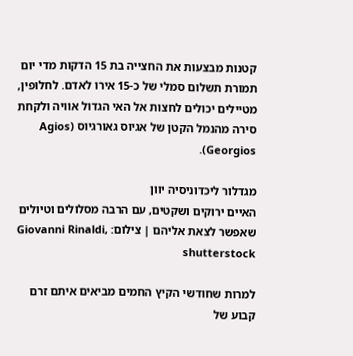קטנות מבצעות את החצייה בת 15 הדקות מדי יום תמורת תשלום סמלי של כ-15 אירו לאדם. לחלופין, מטיילים יכולים לחצות אל האי הגדול אוויה ולקחת סירה מהנמל הקטן של אגיוס גאורגיוס (Agios Georgios).

מגדלור ליכדוניסיה יוון
האיים ירוקים ושקטים, עם הרבה מסלולים וטיולים שאפשר לצאת אליהם | צילום: Giovanni Rinaldi, shutterstock

למרות שחודשי הקיץ החמים מביאים איתם זרם קבוע של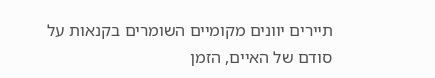תיירים יוונים מקומיים השומרים בקנאות על סודם של האיים, הזמן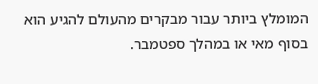המומלץ ביותר עבור מבקרים מהעולם להגיע הוא בסוף מאי או במהלך ספטמבר.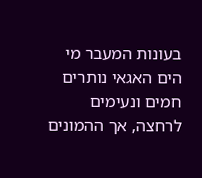בעונות המעבר מי הים האגאי נותרים חמים ונעימים לרחצה, אך ההמונים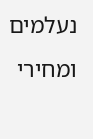נעלמים ומחירי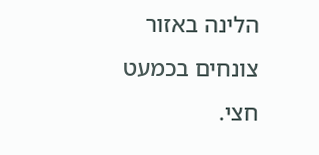הלינה באזור צונחים בכמעט חצי.